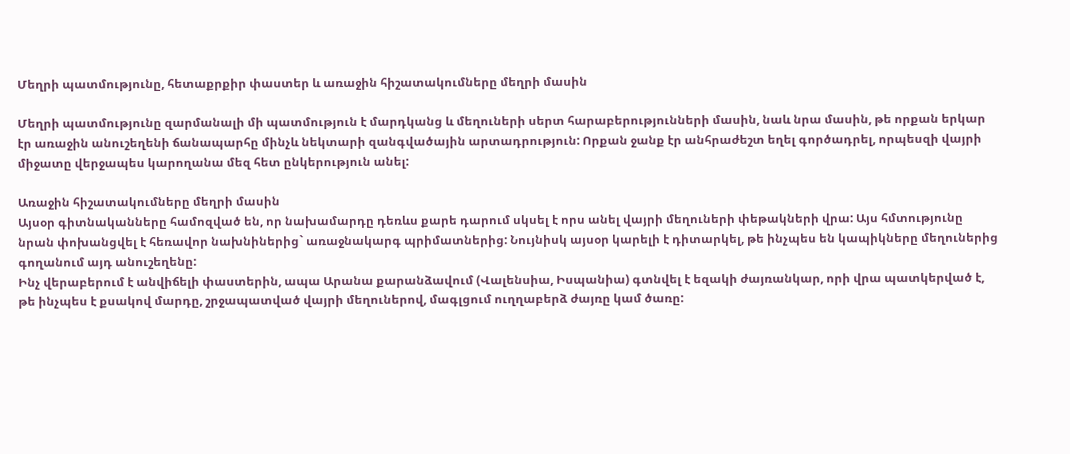Մեղրի պատմությունը, հետաքրքիր փաստեր և առաջին հիշատակումները մեղրի մասին

Մեղրի պատմությունը զարմանալի մի պատմություն է մարդկանց և մեղուների սերտ հարաբերությունների մասին, նաև նրա մասին, թե որքան երկար էր առաջին անուշեղենի ճանապարհը մինչև նեկտարի զանգվածային արտադրություն: Որքան ջանք էր անհրաժեշտ եղել գործադրել, որպեսզի վայրի միջատը վերջապես կարողանա մեզ հետ ընկերություն անել:

Առաջին հիշատակումները մեղրի մասին
Այսօր գիտնականները համոզված են, որ նախամարդը դեռևս քարե դարում սկսել է որս անել վայրի մեղուների փեթակների վրա: Այս հմտությունը նրան փոխանցվել է հեռավոր նախնիներից` առաջնակարգ պրիմատներից: Նույնիսկ այսօր կարելի է դիտարկել, թե ինչպես են կապիկները մեղուներից գողանում այդ անուշեղենը:
Ինչ վերաբերում է անվիճելի փաստերին, ապա Արանա քարանձավում (Վալենսիա, Իսպանիա) գտնվել է եզակի ժայռանկար, որի վրա պատկերված է, թե ինչպես է քսակով մարդը, շրջապատված վայրի մեղուներով, մագլցում ուղղաբերձ ժայռը կամ ծառը: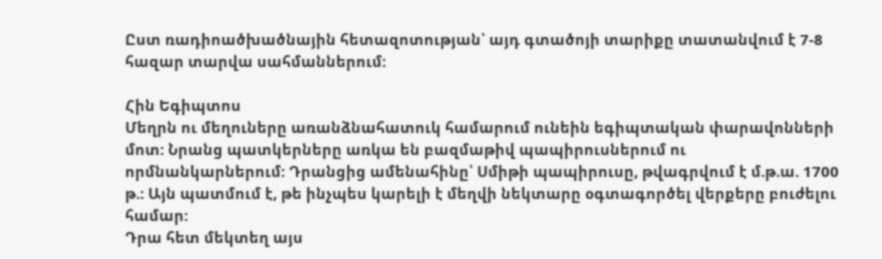Ըստ ռադիոածխածնային հետազոտության՝ այդ գտածոյի տարիքը տատանվում է 7-8 հազար տարվա սահմաններում:

Հին Եգիպտոս
Մեղրն ու մեղուները առանձնահատուկ համարում ունեին եգիպտական փարավոնների մոտ: Նրանց պատկերները առկա են բազմաթիվ պապիրուսներում ու որմնանկարներում: Դրանցից ամենահինը՝ Սմիթի պապիրուսը, թվագրվում է մ.թ.ա. 1700 թ.: Այն պատմում է, թե ինչպես կարելի է մեղվի նեկտարը օգտագործել վերքերը բուժելու համար:
Դրա հետ մեկտեղ այս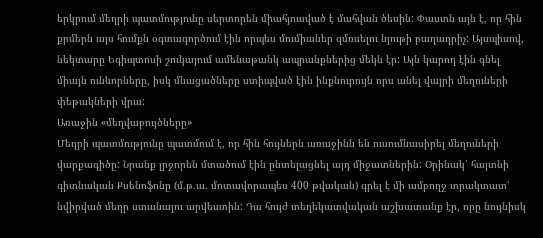երկրում մեղրի պատմությունը սերտորեն միահյուսված է մահվան ծեսին: Փաստն այն է, որ հին քրմերն այս հումքն օգտագործում էին որպես մումիաներ զմռսելու նյութի բաղադրիչ: Այսպիսով, նեկտարը Եգիպտոսի շուկայում ամենաթանկ ապրանքներից մեկն էր: Այն կարող էին գնել միայն ունևորները, իսկ մնացածները ստիպված էին ինքնուրույն որս անել վայրի մեղուների փեթակների վրա:
Առաջին «մեղվաբույծները»
Մեղրի պատմությունը պատմում է, որ հին հույներն առաջինն են ուսումնասիրել մեղուների վարքագիծը: Նրանք լրջորեն մտածում էին ընտելացնել այդ միջատներին: Օրինակ՝ հայտնի գիտնական Քսենոֆոնը (մ.թ.ա. մոտավորապես 400 թվական) գրել է մի ամբողջ տրակտատ՝ նվիրված մեղր ստանալու արվեստին: Դա հույժ տեղեկատվական աշխատանք էր, որը նույնիսկ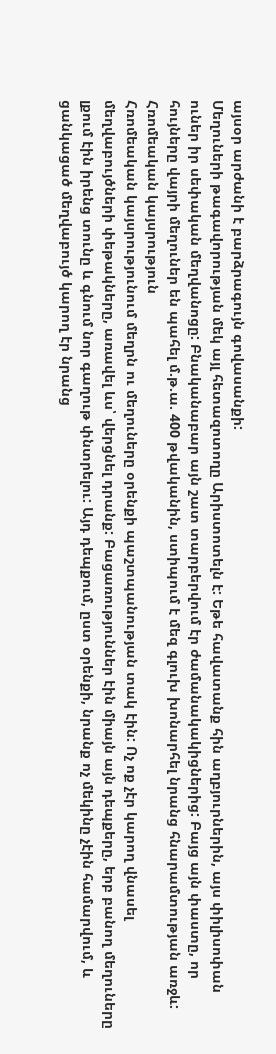այսօր արժանի է բարձրագույն գովասանքի:
Մեղուների թագավորության մեկ այլ հետազոտողը Արիստոտելն է: Եթե հավատանք հին աղբյուրներին, այս փիլիսոփան ուներ իր սեփական մեղվանոցը: Բնականաբար այն շատ տարբերվում էր ժամանակակիցներից: Բայց այն փաստը, որ հույները վայրի մեղուներ են պահել մ.թ.ա. 400 թվականին, ստիպում է մեզ գլուխ խոնարհել նրանց հնարամտության առջև:
Հռոմեական կայսրություն
Հռոմեական կայսրությունում մեղրն ու մեղուները օրենքի պաշտպանության տակ էին: Ոչ ոք չէր կարող վնասել մեղվաբույծների փեթակները, առավել ևս՝ վերցնել դրանք: Բացառություններ էին միայն այն դեպքերը, երբ բանող մեղուները լքում էին իրենց տունը և գնում նոր գաղութ փնտրելու: Այդ դեպքում, ըստ օրենքի, նրանք ոչ մեկինը չէին համարվում, և ցանկացած մեղվաբույծ կարող էր նրանց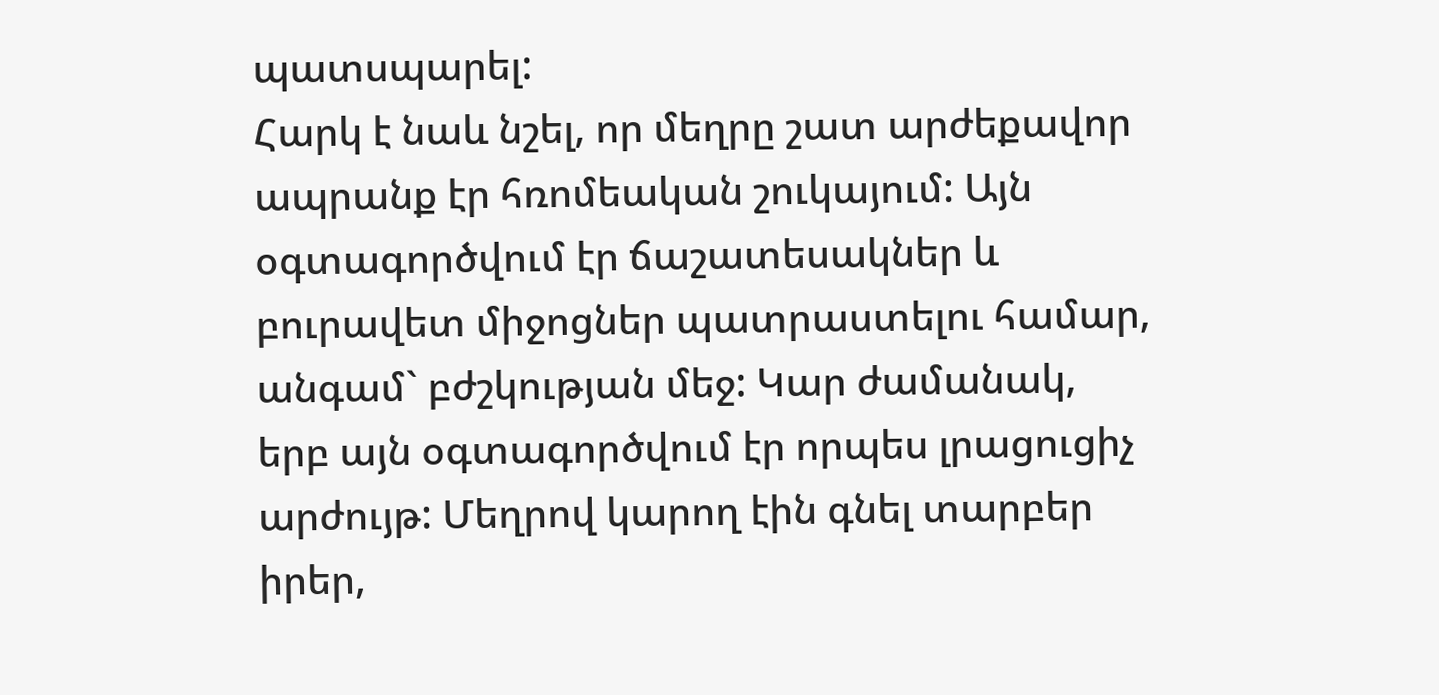պատսպարել:
Հարկ է նաև նշել, որ մեղրը շատ արժեքավոր ապրանք էր հռոմեական շուկայում: Այն օգտագործվում էր ճաշատեսակներ և բուրավետ միջոցներ պատրաստելու համար, անգամ` բժշկության մեջ: Կար ժամանակ, երբ այն օգտագործվում էր որպես լրացուցիչ արժույթ: Մեղրով կարող էին գնել տարբեր իրեր,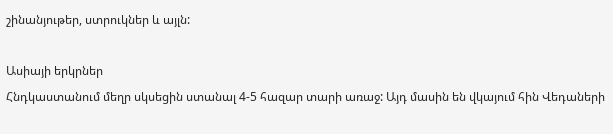շինանյութեր, ստրուկներ և այլն:

Ասիայի երկրներ
Հնդկաստանում մեղր սկսեցին ստանալ 4-5 հազար տարի առաջ: Այդ մասին են վկայում հին Վեդաների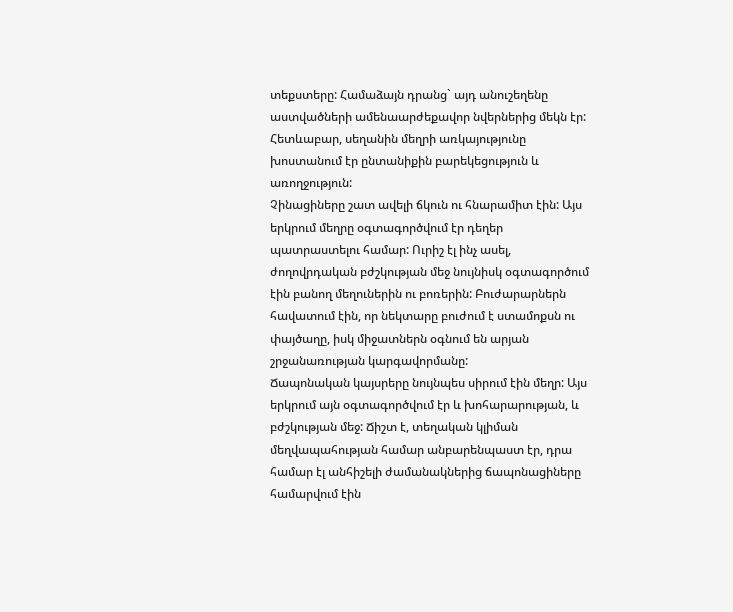տեքստերը: Համաձայն դրանց` այդ անուշեղենը աստվածների ամենաարժեքավոր նվերներից մեկն էր: Հետևաբար, սեղանին մեղրի առկայությունը խոստանում էր ընտանիքին բարեկեցություն և առողջություն:
Չինացիները շատ ավելի ճկուն ու հնարամիտ էին: Այս երկրում մեղրը օգտագործվում էր դեղեր պատրաստելու համար: Ուրիշ էլ ինչ ասել, ժողովրդական բժշկության մեջ նույնիսկ օգտագործում էին բանող մեղուներին ու բոռերին: Բուժարարներն հավատում էին, որ նեկտարը բուժում է ստամոքսն ու փայծաղը, իսկ միջատներն օգնում են արյան շրջանառության կարգավորմանը:
Ճապոնական կայսրերը նույնպես սիրում էին մեղր: Այս երկրում այն օգտագործվում էր և խոհարարության, և բժշկության մեջ: Ճիշտ է, տեղական կլիման մեղվապահության համար անբարենպաստ էր, դրա համար էլ անհիշելի ժամանակներից ճապոնացիները համարվում էին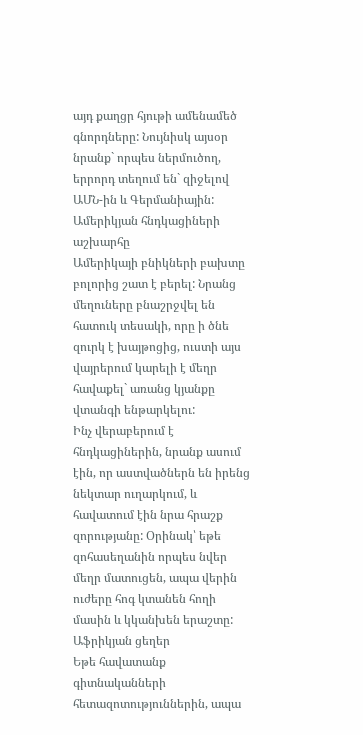այդ քաղցր հյութի ամենամեծ գնորդները: Նույնիսկ այսօր նրանք` որպես ներմուծող, երրորդ տեղում են` զիջելով ԱՄՆ-ին և Գերմանիային:
Ամերիկյան հնդկացիների աշխարհը
Ամերիկայի բնիկների բախտը բոլորից շատ է բերել: Նրանց մեղուները բնաշրջվել են հատուկ տեսակի, որը ի ծնե զուրկ է խայթոցից, ուստի այս վայրերում կարելի է մեղր հավաքել` առանց կյանքը վտանգի ենթարկելու:
Ինչ վերաբերում է հնդկացիներին, նրանք ասում էին, որ աստվածներն են իրենց նեկտար ուղարկում, և հավատում էին նրա հրաշք զորությանը: Օրինակ՝ եթե զոհասեղանին որպես նվեր մեղր մատուցեն, ապա վերին ուժերը հոգ կտանեն հողի մասին և կկանխեն երաշտը:
Աֆրիկյան ցեղեր
Եթե հավատանք գիտնականների հետազոտություններին, ապա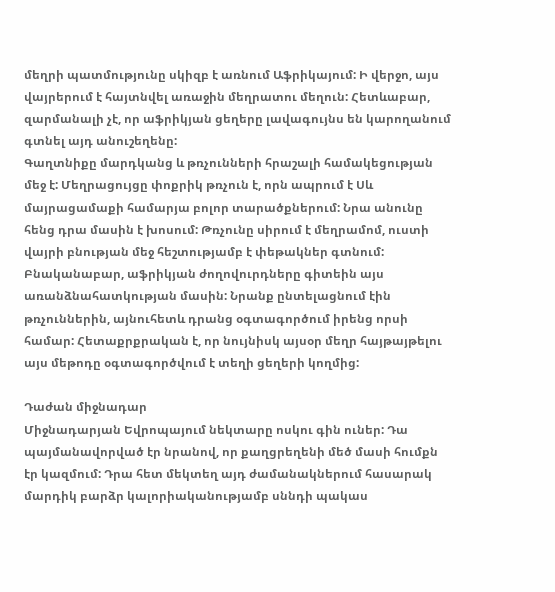մեղրի պատմությունը սկիզբ է առնում Աֆրիկայում: Ի վերջո, այս վայրերում է հայտնվել առաջին մեղրատու մեղուն: Հետևաբար, զարմանալի չէ, որ աֆրիկյան ցեղերը լավագույնս են կարողանում գտնել այդ անուշեղենը:
Գաղտնիքը մարդկանց և թռչունների հրաշալի համակեցության մեջ է: Մեղրացույցը փոքրիկ թռչուն է, որն ապրում է Սև մայրացամաքի համարյա բոլոր տարածքներում: Նրա անունը հենց դրա մասին է խոսում: Թռչունը սիրում է մեղրամոմ, ուստի վայրի բնության մեջ հեշտությամբ է փեթակներ գտնում:
Բնականաբար, աֆրիկյան ժողովուրդները գիտեին այս առանձնահատկության մասին: Նրանք ընտելացնում էին թռչուններին, այնուհետև դրանց օգտագործում իրենց որսի համար: Հետաքրքրական է, որ նույնիսկ այսօր մեղր հայթայթելու այս մեթոդը օգտագործվում է տեղի ցեղերի կողմից:

Դաժան միջնադար
Միջնադարյան Եվրոպայում նեկտարը ոսկու գին ուներ: Դա պայմանավորված էր նրանով, որ քաղցրեղենի մեծ մասի հումքն էր կազմում: Դրա հետ մեկտեղ այդ ժամանակներում հասարակ մարդիկ բարձր կալորիականությամբ սննդի պակաս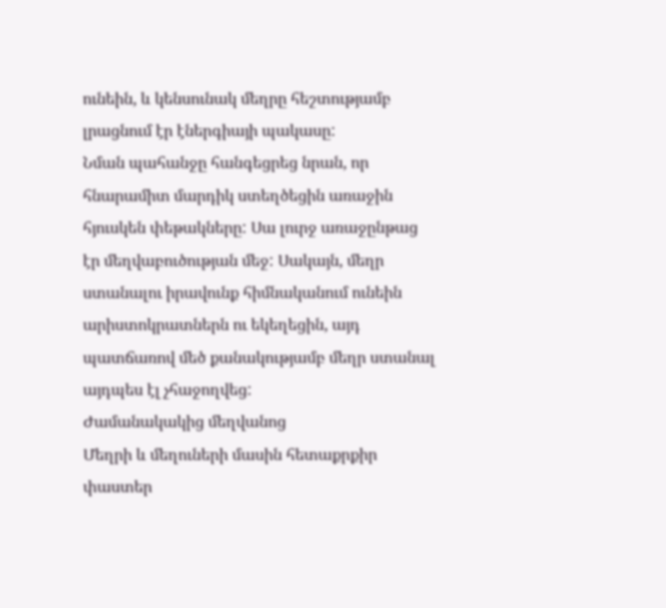ունեին, և կենսունակ մեղրը հեշտությամբ լրացնում էր էներգիայի պակասը:
Նման պահանջը հանգեցրեց նրան, որ հնարամիտ մարդիկ ստեղծեցին առաջին հյուսկեն փեթակները: Սա լուրջ առաջընթաց էր մեղվաբուծության մեջ: Սակայն, մեղր ստանալու իրավունք հիմնականում ունեին արիստոկրատներն ու եկեղեցին, այդ պատճառով մեծ քանակությամբ մեղր ստանալ այդպես էլ չհաջողվեց:
Ժամանակակից մեղվանոց
Մեղրի և մեղուների մասին հետաքրքիր փաստեր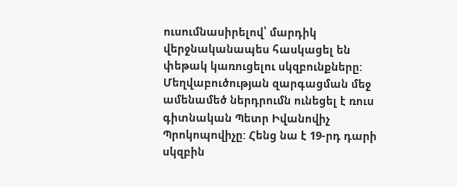ուսումնասիրելով՝ մարդիկ վերջնականապես հասկացել են փեթակ կառուցելու սկզբունքները: Մեղվաբուծության զարգացման մեջ ամենամեծ ներդրումն ունեցել է ռուս գիտնական Պետր Իվանովիչ Պրոկոպովիչը: Հենց նա է 19-րդ դարի սկզբին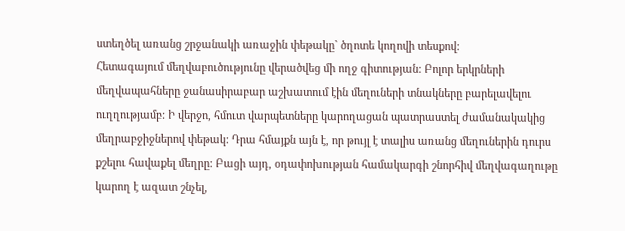ստեղծել առանց շրջանակի առաջին փեթակը` ծղոտե կողովի տեսքով:
Հետագայում մեղվաբուծությունը վերածվեց մի ողջ գիտության: Բոլոր երկրների մեղվապահները ջանասիրաբար աշխատում էին մեղուների տնակները բարելավելու ուղղությամբ: Ի վերջո, հմուտ վարպետները կարողացան պատրաստել ժամանակակից մեղրաբջիջներով փեթակ: Դրա հմայքն այն է, որ թույլ է տալիս առանց մեղուներին դուրս քշելու հավաքել մեղրը: Բացի այդ, օդափոխության համակարգի շնորհիվ մեղվագաղութը կարող է ազատ շնչել,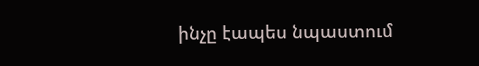ինչը էապես նպաստում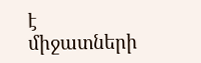է միջատների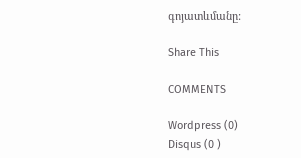գոյատևմանը:

Share This

COMMENTS

Wordpress (0)
Disqus (0 )